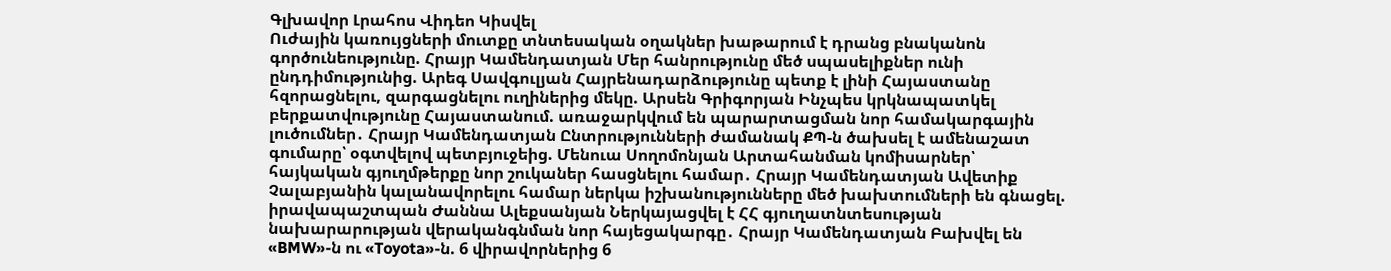Գլխավոր Լրահոս Վիդեո Կիսվել
Ուժային կառույցների մուտքը տնտեսական օղակներ խաթարում է դրանց բնականոն գործունեությունը. Հրայր Կամենդատյան Մեր հանրությունը մեծ սպասելիքներ ունի ընդդիմությունից. Արեգ Սավգուլյան Հայրենադարձությունը պետք է լինի Հայաստանը հզորացնելու, զարգացնելու ուղիներից մեկը. Արսեն Գրիգորյան Ինչպես կրկնապատկել բերքատվությունը Հայաստանում. առաջարկվում են պարարտացման նոր համակարգային լուծումներ․ Հրայր Կամենդատյան Ընտրությունների ժամանակ ՔՊ-ն ծախսել է ամենաշատ գումարը՝ օգտվելով պետբյուջեից. Մենուա Սողոմոնյան Արտահանման կոմիսարներ՝ հայկական գյուղմթերքը նոր շուկաներ հասցնելու համար․ Հրայր Կամենդատյան Ավետիք Չալաբյանին կալանավորելու համար ներկա իշխանությունները մեծ խախտումների են գնացել. իրավապաշտպան Ժաննա Ալեքսանյան Ներկայացվել է ՀՀ գյուղատնտեսության նախարարության վերականգնման նոր հայեցակարգը․ Հրայր Կամենդատյան Բախվել են «BMW»-ն ու «Toyota»-ն. 6 վիրավորներից 6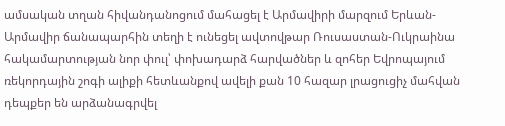ամսական տղան հիվանդանոցում մահացել է Արմավիրի մարզում Երևան-Արմավիր ճանապարհին տեղի է ունեցել ավտովթար Ռուսաստան-Ուկրաինա հակամարտության նոր փուլ՝ փոխադարձ հարվածներ և զոհեր Եվրոպայում ռեկորդային շոգի ալիքի հետևանքով ավելի քան 10 հազար լրացուցիչ մահվան դեպքեր են արձանագրվել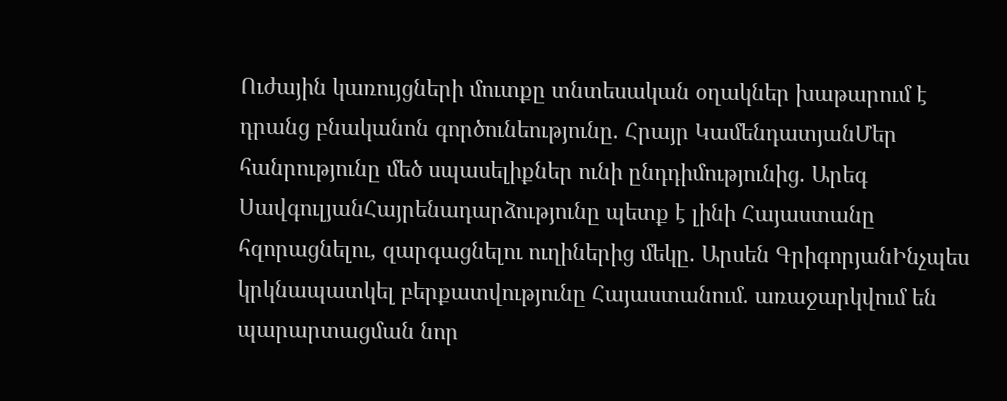Ուժային կառույցների մուտքը տնտեսական օղակներ խաթարում է դրանց բնականոն գործունեությունը. Հրայր ԿամենդատյանՄեր հանրությունը մեծ սպասելիքներ ունի ընդդիմությունից. Արեգ ՍավգուլյանՀայրենադարձությունը պետք է լինի Հայաստանը հզորացնելու, զարգացնելու ուղիներից մեկը. Արսեն ԳրիգորյանԻնչպես կրկնապատկել բերքատվությունը Հայաստանում. առաջարկվում են պարարտացման նոր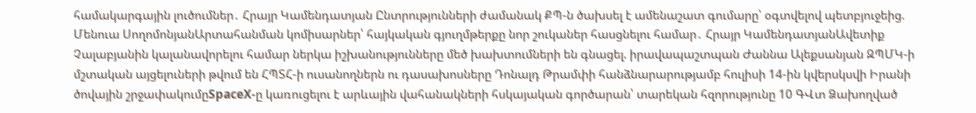համակարգային լուծումներ․ Հրայր Կամենդատյան Ընտրությունների ժամանակ ՔՊ-ն ծախսել է ամենաշատ գումարը՝ օգտվելով պետբյուջեից. Մենուա ՍողոմոնյանԱրտահանման կոմիսարներ՝ հայկական գյուղմթերքը նոր շուկաներ հասցնելու համար․ Հրայր ԿամենդատյանԱվետիք Չալաբյանին կալանավորելու համար ներկա իշխանությունները մեծ խախտումների են գնացել. իրավապաշտպան Ժաննա Ալեքսանյան ԶՊՄԿ-ի մշտական այցելուների թվում են ՀՊՏՀ-ի ուսանողներն ու դասախոսները Դոնալդ Թրամփի հանձնարարությամբ հուլիսի 14-ին կվերսկսվի Իրանի ծովային շրջափակումըSpaceX-ը կառուցելու է արևային վահանակների հսկայական գործարան՝ տարեկան հզորությունը 10 ԳՎտ Ձախողված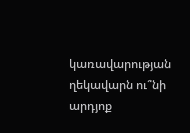կառավարության ղեկավարն ու՞նի արդյոք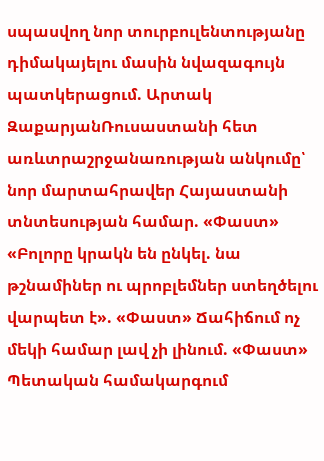սպասվող նոր տուրբուլենտությանը դիմակայելու մասին նվազագույն պատկերացում. Արտակ ԶաքարյանՌուսաստանի հետ առևտրաշրջանառության անկումը՝ նոր մարտահրավեր Հայաստանի տնտեսության համար. «Փաստ» «Բոլորը կրակն են ընկել. նա թշնամիներ ու պրոբլեմներ ստեղծելու վարպետ է». «Փաստ» Ճահիճում ոչ մեկի համար լավ չի լինում. «Փաստ» Պետական համակարգում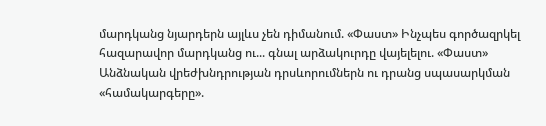մարդկանց նյարդերն այլևս չեն դիմանում. «Փաստ» Ինչպես գործազրկել հազարավոր մարդկանց ու... գնալ արձակուրդը վայելելու. «Փաստ» Անձնական վրեժխնդրության դրսևորումներն ու դրանց սպասարկման «համակարգերը».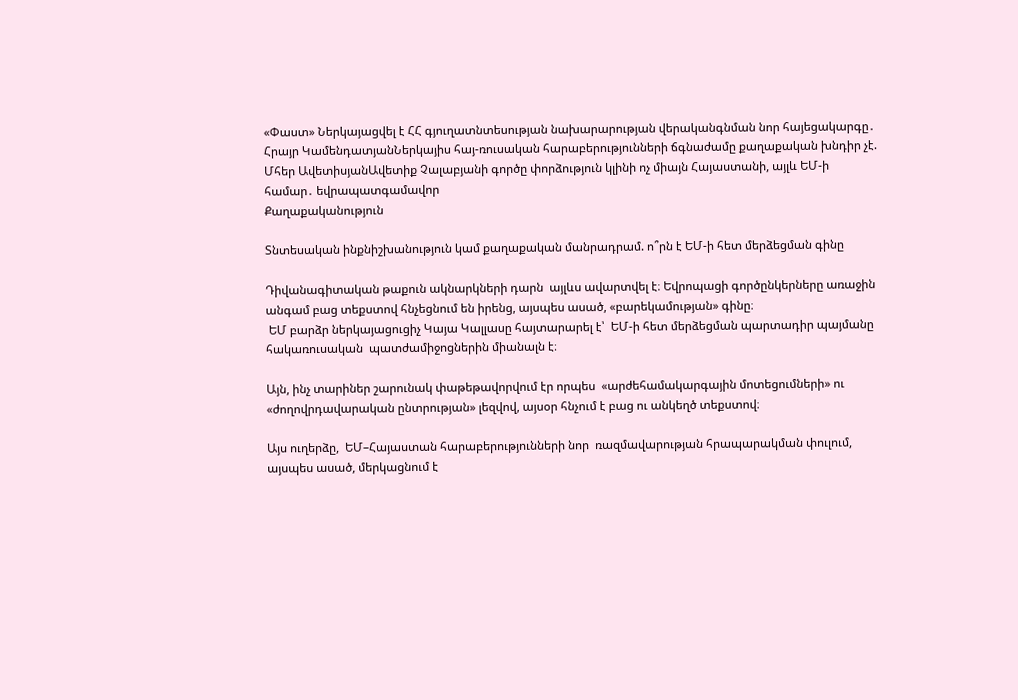«Փաստ» Ներկայացվել է ՀՀ գյուղատնտեսության նախարարության վերականգնման նոր հայեցակարգը․ Հրայր ԿամենդատյանՆերկայիս հայ-ռուսական հարաբերությունների ճգնաժամը քաղաքական խնդիր չէ. Մհեր ԱվետիսյանԱվետիք Չալաբյանի գործը փորձություն կլինի ոչ միայն Հայաստանի, այլև ԵՄ-ի համար․ եվրապատգամավոր
Քաղաքականություն

Տնտեսական ինքնիշխանություն կամ քաղաքական մանրադրամ. ո՞րն է ԵՄ-ի հետ մերձեցման գինը

Դիվանագիտական թաքուն ակնարկների դարն  այլևս ավարտվել է։ Եվրոպացի գործընկերները առաջին անգամ բաց տեքստով հնչեցնում են իրենց, այսպես ասած, «բարեկամության» գինը։
 ԵՄ բարձր ներկայացուցիչ Կայա Կալլասը հայտարարել է՝  ԵՄ-ի հետ մերձեցման պարտադիր պայմանը հակառուսական  պատժամիջոցներին միանալն է։

Այն, ինչ տարիներ շարունակ փաթեթավորվում էր որպես  «արժեհամակարգային մոտեցումների» ու «ժողովրդավարական ընտրության» լեզվով, այսօր հնչում է բաց ու անկեղծ տեքստով։

Այս ուղերձը,  ԵՄ–Հայաստան հարաբերությունների նոր  ռազմավարության հրապարակման փուլում, այսպես ասած, մերկացնում է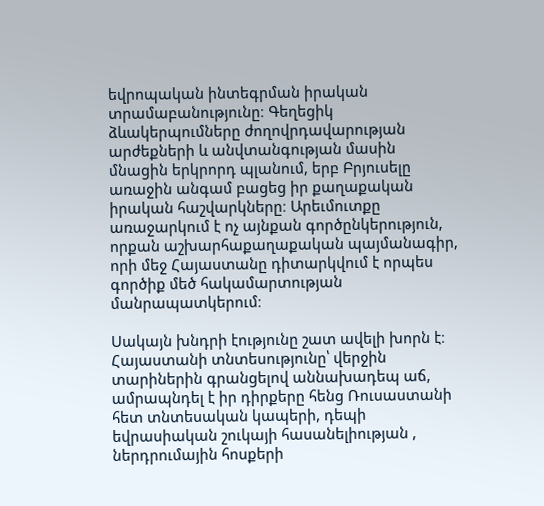եվրոպական ինտեգրման իրական տրամաբանությունը։ Գեղեցիկ ձևակերպումները ժողովրդավարության արժեքների և անվտանգության մասին մնացին երկրորդ պլանում, երբ Բրյուսելը առաջին անգամ բացեց իր քաղաքական իրական հաշվարկները։ Արեւմուտքը առաջարկում է ոչ այնքան գործընկերություն, որքան աշխարհաքաղաքական պայմանագիր, որի մեջ Հայաստանը դիտարկվում է որպես գործիք մեծ հակամարտության մանրապատկերում։

Սակայն խնդրի էությունը շատ ավելի խորն է։ Հայաստանի տնտեսությունը՝ վերջին տարիներին գրանցելով աննախադեպ աճ, ամրապնդել է իր դիրքերը հենց Ռուսաստանի հետ տնտեսական կապերի, դեպի  եվրասիական շուկայի հասանելիության , ներդրումային հոսքերի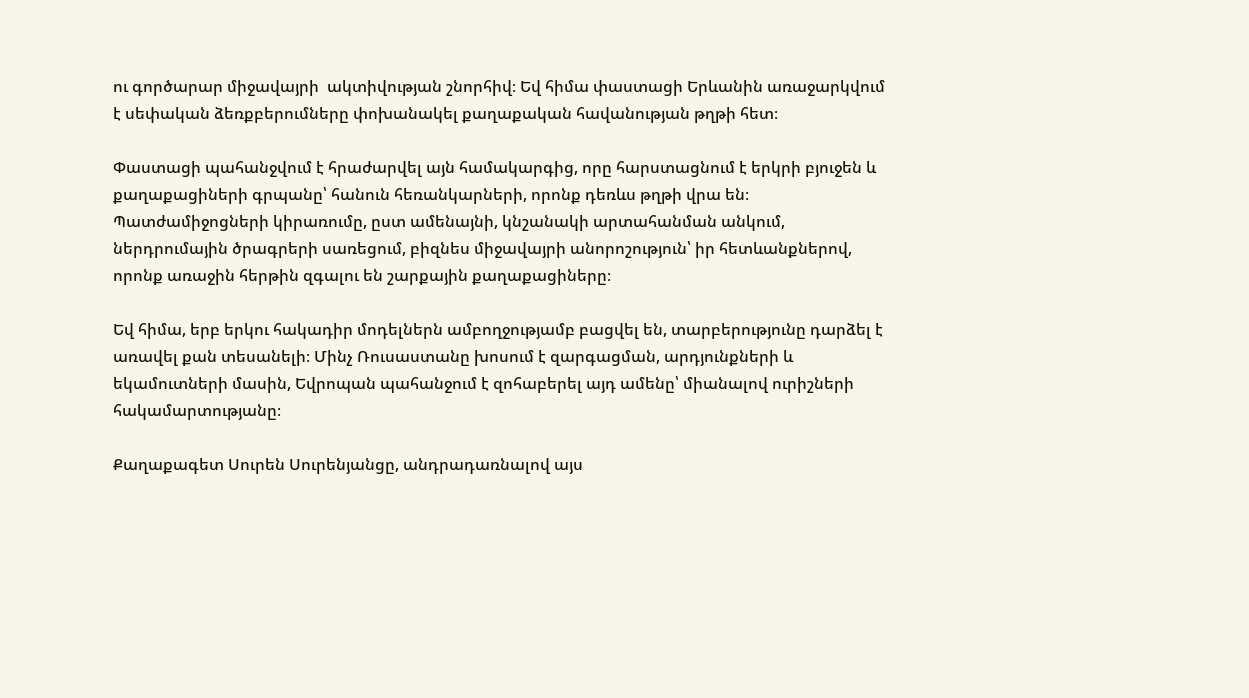ու գործարար միջավայրի  ակտիվության շնորհիվ։ Եվ հիմա փաստացի Երևանին առաջարկվում է սեփական ձեռքբերումները փոխանակել քաղաքական հավանության թղթի հետ։

Փաստացի պահանջվում է հրաժարվել այն համակարգից, որը հարստացնում է երկրի բյուջեն և քաղաքացիների գրպանը՝ հանուն հեռանկարների, որոնք դեռևս թղթի վրա են։ Պատժամիջոցների կիրառումը, ըստ ամենայնի, կնշանակի արտահանման անկում, ներդրումային ծրագրերի սառեցում, բիզնես միջավայրի անորոշություն՝ իր հետևանքներով, որոնք առաջին հերթին զգալու են շարքային քաղաքացիները։

Եվ հիմա, երբ երկու հակադիր մոդելներն ամբողջությամբ բացվել են, տարբերությունը դարձել է առավել քան տեսանելի։ Մինչ Ռուսաստանը խոսում է զարգացման, արդյունքների և եկամուտների մասին, Եվրոպան պահանջում է զոհաբերել այդ ամենը՝ միանալով ուրիշների հակամարտությանը։

Քաղաքագետ Սուրեն Սուրենյանցը, անդրադառնալով այս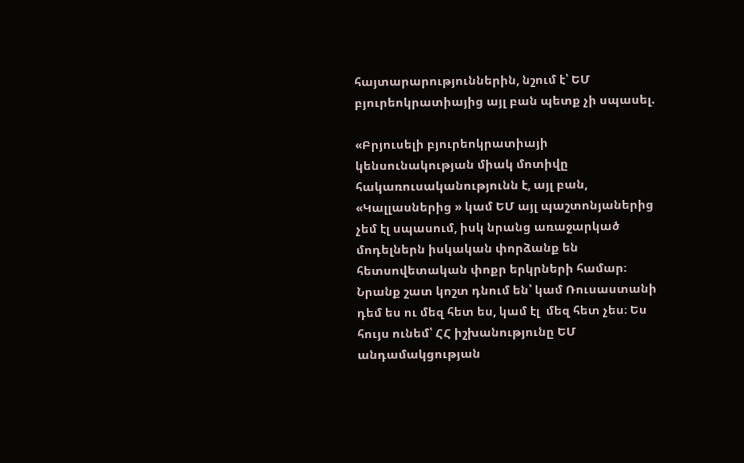հայտարարություններին, նշում է՝ ԵՄ բյուրեոկրատիայից այլ բան պետք չի սպասել.

«Բրյուսելի բյուրեոկրատիայի կենսունակության միակ մոտիվը հակառուսականությունն է, այլ բան, «Կալլասներից » կամ ԵՄ այլ պաշտոնյաներից չեմ էլ սպասում, իսկ նրանց առաջարկած մոդելներն իսկական փորձանք են հետսովետական փոքր երկրների համար։ Նրանք շատ կոշտ դնում են՝ կամ Ռուսաստանի դեմ ես ու մեզ հետ ես, կամ էլ  մեզ հետ չես։ Ես հույս ունեմ՝ ՀՀ իշխանությունը ԵՄ անդամակցության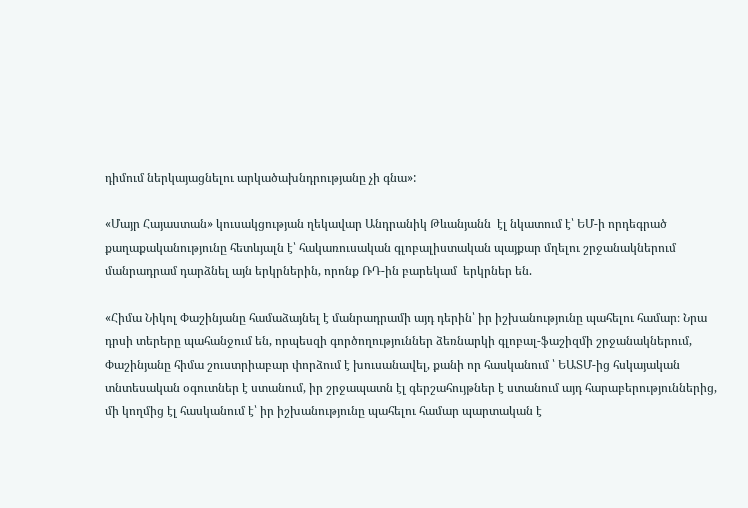դիմում ներկայացնելու արկածախնդրությանը չի գնա»:

«Մայր Հայաստան» կուսակցության ղեկավար Անդրանիկ Թևանյանն  էլ նկատում է՝ ԵՄ-ի որդեգրած քաղաքականությունը հետևյալն է՝ հակառուսական գլոբալիստական պայքար մղելու շրջանակներում մանրադրամ դարձնել այն երկրներին, որոնք ՌԴ-ին բարեկամ  երկրներ են.

«Հիմա Նիկոլ Փաշինյանը համաձայնել է մանրադրամի այդ դերին՝ իր իշխանությունը պահելու համար։ Նրա դրսի տերերը պահանջում են, որպեսզի գործողություններ ձեռնարկի գլոբալ-ֆաշիզմի շրջանակներում, Փաշինյանը հիմա շուստրիաբար փորձում է խուսանավել, քանի որ հասկանում ՝ ԵԱՏՄ-ից հսկայական տնտեսական օգուտներ է ստանում, իր շրջապատն էլ գերշահույթներ է ստանում այդ հարաբերություններից, մի կողմից էլ հասկանում է՝ իր իշխանությունը պահելու համար պարտական է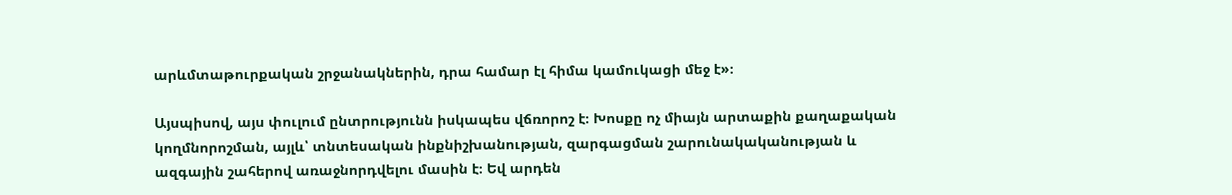արևմտաթուրքական շրջանակներին, դրա համար էլ հիմա կամուկացի մեջ է»։

Այսպիսով, այս փուլում ընտրությունն իսկապես վճռորոշ է։ Խոսքը ոչ միայն արտաքին քաղաքական կողմնորոշման, այլև՝ տնտեսական ինքնիշխանության, զարգացման շարունակականության և ազգային շահերով առաջնորդվելու մասին է։ Եվ արդեն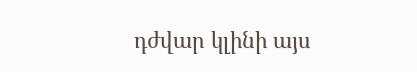դժվար կլինի այս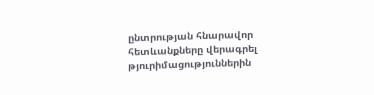ընտրության հնարավոր հետևանքները վերագրել թյուրիմացություններին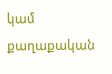կամ քաղաքական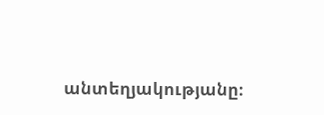անտեղյակությանը։